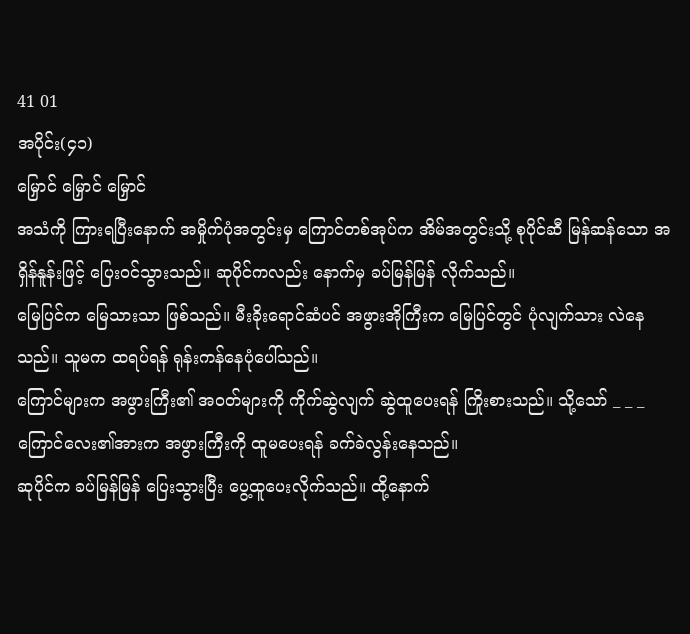41 01
အပိုင်း(၄၁)
မြှောင် မြှောင် မြှောင်
အသံကို ကြားရပြီးနောက် အမှိုက်ပုံအတွင်းမှ ကြောင်တစ်အုပ်က အိမ်အတွင်းသို့ စုပိုင်ဆီ မြန်ဆန်သော အရှိန်နူန်းဖြင့် ပြေးဝင်သွားသည်။ ဆုပိုင်ကလည်း နောက်မှ ခပ်မြန်မြန် လိုက်သည်။
မြေပြင်က မြေသားသာ ဖြစ်သည်။ မီးခိုးရောင်ဆံပင် အဖွားအိုကြီးက မြေပြင်တွင် ပုံလျက်သား လဲနေသည်။ သူမက ထရပ်ရန် ရုန်းကန်နေပုံပေါ်သည်။
ကြောင်များက အဖွားကြီး၏ အဝတ်များကို ကိုက်ဆွဲလျက် ဆွဲထူပေးရန် ကြိုးစားသည်။ သို့သော် _ _ _
ကြောင်လေး၏အားက အဖွားကြီးကို ထူမပေးရန် ခက်ခဲလွန်းနေသည်။
ဆုပိုင်က ခပ်မြန်မြန် ပြေးသွားပြီး ပွေ့ထူပေးလိုက်သည်။ ထို့နောက်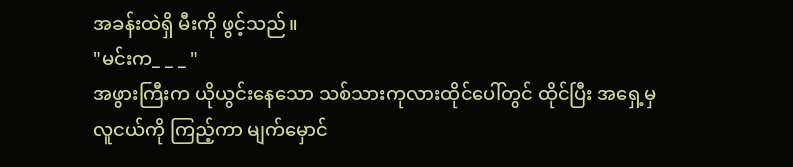အခန်းထဲရှိ မီးကို ဖွင့်သည်။
"မင်းက_ _ _ "
အဖွားကြီးက ယိုယွင်းနေသော သစ်သားကုလားထိုင်ပေါ်တွင် ထိုင်ပြီး အရှေ့မှ လူငယ်ကို ကြည့်ကာ မျက်မှောင်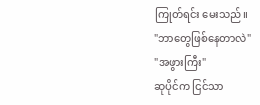ကြုတ်ရင်း မေးသည်။
"ဘာတွေဖြစ်နေတာလဲ"
"အဖွားကြီး"
ဆုပိုင်က ငြင်သာ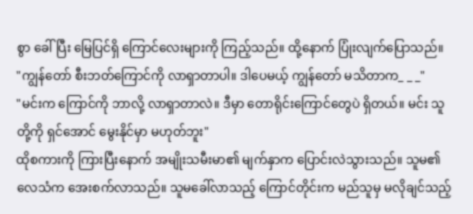စွာ ခေါ်ပြီး မြေပြင်ရှိ ကြောင်လေးများကို ကြည့်သည်။ ထို့နောက် ပြုံးလျက်ပြောသည်။
"ကျွန်တော် စီးဘတ်ကြောင်ကို လာရှာတာပါ။ ဒါပေမယ့် ကျွန်တော် မသိတာက_ _ _"
"မင်းက ကြောင်ကို ဘာလို့ လာရှာတာလဲ။ ဒီမှာ တောရိုင်းကြောင်တွေပဲ ရှိတယ်။ မင်း သူတို့ကို ရှင်အောင် မွေးနိုင်မှာ မဟုတ်ဘူး"
ထိုစကားကို ကြားပြီးနောက် အမျိုးသမီးမာ၏ မျက်နှာက ပြောင်းလဲသွားသည်။ သူမ၏လေသံက အေးစက်လာသည်။ သူမခေါ်လာသည့် ကြောင်တိုင်းက မည်သူမှ မလိုချင်သည့်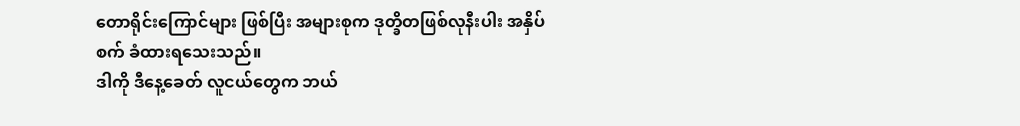တောရိုင်းကြောင်များ ဖြစ်ပြီး အများစုက ဒုတ္ခိတဖြစ်လုနီးပါး အနှိပ်စက် ခံထားရသေးသည်။
ဒါကို ဒီနေ့ခေတ် လူငယ်တွေက ဘယ်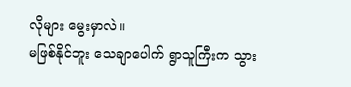လိုများ မွေးမှာလဲ။
မဖြစ်နိုင်ဘူး သေချာပေါက် ရွာသူကြီးက သွား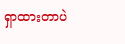ရှာထားတာပဲ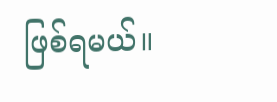ဖြစ်ရမယ်။